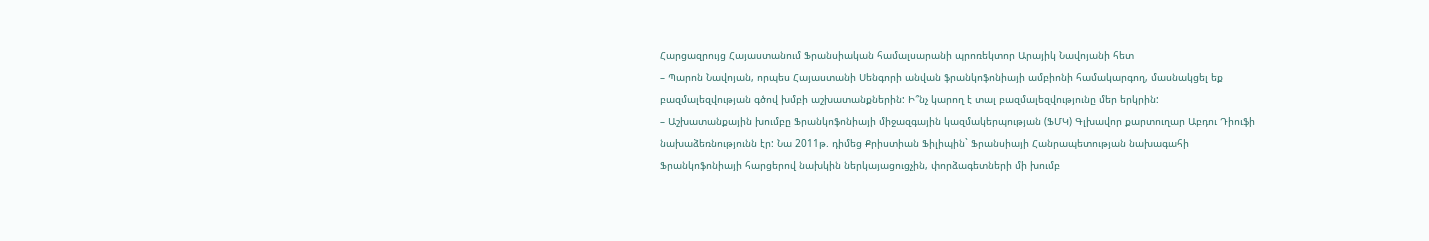Հարցազրույց Հայաստանում Ֆրանսիական համալսարանի պրոռեկտոր Արայիկ Նավոյանի հետ
– Պարոն Նավոյան, որպես Հայաստանի Սենգորի անվան ֆրանկոֆոնիայի ամբիոնի համակարգող, մասնակցել եք բազմալեզվության գծով խմբի աշխատանքներին: Ի՞նչ կարող է տալ բազմալեզվությունը մեր երկրին:
– Աշխատանքային խումբը Ֆրանկոֆոնիայի միջազգային կազմակերպության (ՖՄԿ) Գլխավոր քարտուղար Աբդու Դիուֆի նախաձեռնությունն էր: Նա 2011թ. դիմեց Քրիստիան Ֆիլիպին` Ֆրանսիայի Հանրապետության նախագահի Ֆրանկոֆոնիայի հարցերով նախկին ներկայացուցչին, փորձագետների մի խումբ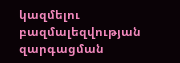կազմելու բազմալեզվության զարգացման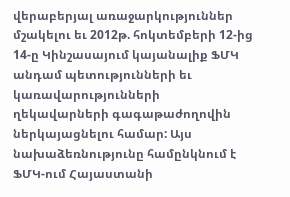վերաբերյալ առաջարկություններ մշակելու եւ 2012թ. հոկտեմբերի 12-ից 14-ը Կինշասայում կայանալիք ՖՄԿ անդամ պետությունների եւ կառավարությունների ղեկավարների գագաթաժողովին ներկայացնելու համար: Այս նախաձեռնությունը համընկնում է ՖՄԿ-ում Հայաստանի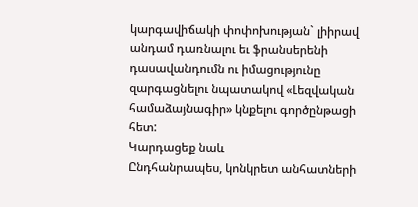կարգավիճակի փոփոխության` լիիրավ անդամ դառնալու եւ ֆրանսերենի դասավանդումն ու իմացությունը զարգացնելու նպատակով «Լեզվական համաձայնագիր» կնքելու գործընթացի հետ:
Կարդացեք նաև
Ընդհանրապես, կոնկրետ անհատների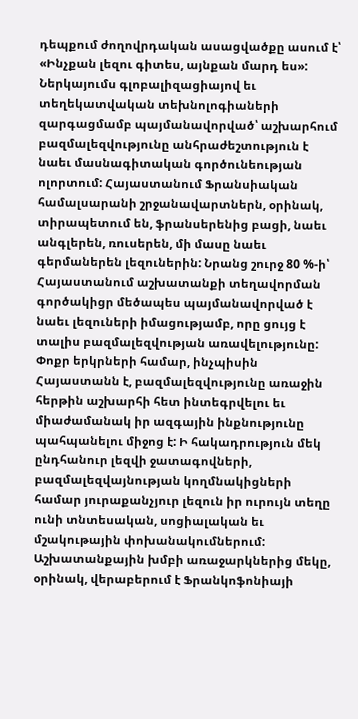դեպքում ժողովրդական ասացվածքը ասում է՝ «Ինչքան լեզու գիտես, այնքան մարդ ես»: Ներկայումս գլոբալիզացիայով եւ տեղեկատվական տեխնոլոգիաների զարգացմամբ պայմանավորված՝ աշխարհում բազմալեզվությունը անհրաժեշտություն է նաեւ մասնագիտական գործունեության ոլորտում: Հայաստանում Ֆրանսիական համալսարանի շրջանավարտներն, օրինակ, տիրապետում են, ֆրանսերենից բացի, նաեւ անգլերեն, ռուսերեն, մի մասը նաեւ գերմաներեն լեզուներին: Նրանց շուրջ 80 %-ի՝ Հայաստանում աշխատանքի տեղավորման գործակիցր մեծապես պայմանավորված է նաեւ լեզուների իմացությամբ, որը ցույց է տալիս բազմալեզվության առավելությունը:
Փոքր երկրների համար, ինչպիսին Հայաստանն է, բազմալեզվությունը առաջին հերթին աշխարհի հետ ինտեգրվելու եւ միաժամանակ իր ազգային ինքնությունը պահպանելու միջոց է: Ի հակադրություն մեկ ընդհանուր լեզվի ջատագովների, բազմալեզվայնության կողմնակիցների համար յուրաքանչյուր լեզուն իր ուրույն տեղը ունի տնտեսական, սոցիալական եւ մշակութային փոխանակումներում:
Աշխատանքային խմբի առաջարկներից մեկը, օրինակ, վերաբերում է Ֆրանկոֆոնիայի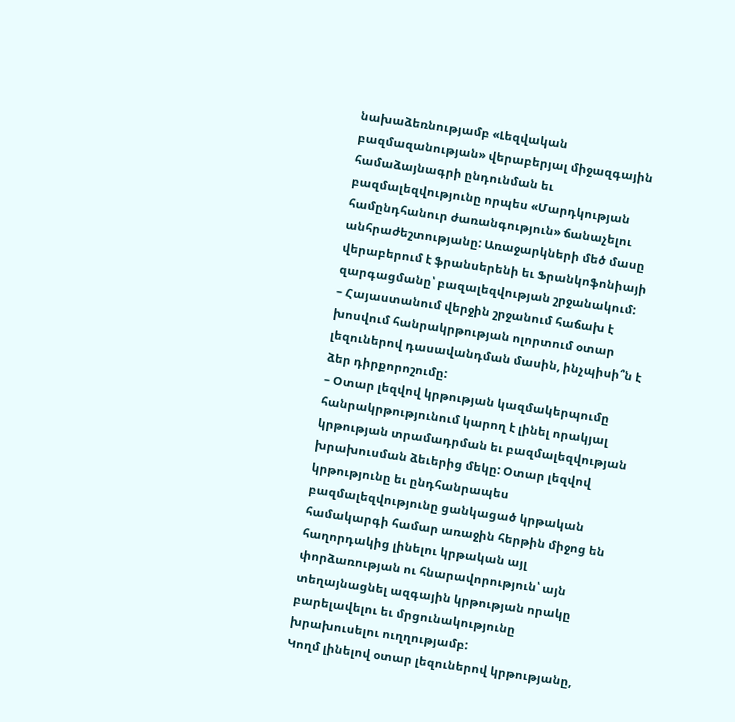նախաձեռնությամբ «Լեզվական բազմազանության» վերաբերյալ միջազգային համաձայնագրի ընդունման եւ բազմալեզվությունը որպես «Մարդկության համընդհանուր ժառանգություն» ճանաչելու անհրաժեշտությանը: Առաջարկների մեծ մասը վերաբերում է ֆրանսերենի եւ Ֆրանկոֆոնիայի զարգացմանը՝ բազալեզվության շրջանակում:
– Հայաստանում վերջին շրջանում հաճախ է խոսվում հանրակրթության ոլորտում օտար լեզուներով դասավանդման մասին, ինչպիսի՞ն է ձեր դիրքորոշումը:
– Օտար լեզվով կրթության կազմակերպումը հանրակրթությունում կարող է լինել որակյալ կրթության տրամադրման եւ բազմալեզվության խրախուսման ձեւերից մեկը: Օտար լեզվով կրթությունը եւ ընդհանրապես բազմալեզվությունը ցանկացած կրթական համակարգի համար առաջին հերթին միջոց են հաղորդակից լինելու կրթական այլ փորձառության ու հնարավորություն՝ այն տեղայնացնել ազգային կրթության որակը բարելավելու եւ մրցունակությունը խրախուսելու ուղղությամբ:
Կողմ լինելով օտար լեզուներով կրթությանը,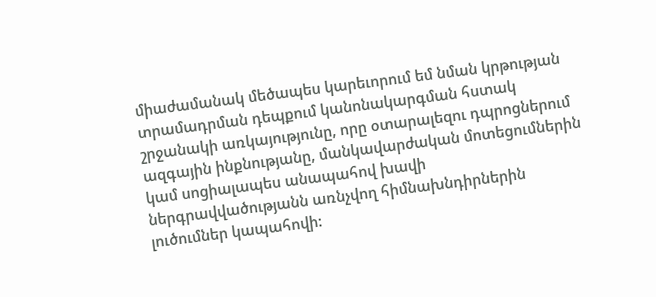միաժամանակ մեծապես կարեւորում եմ նման կրթության տրամադրման դեպքում կանոնակարգման հստակ շրջանակի առկայությունը, որը օտարալեզու դպրոցներում ազգային ինքնությանը, մանկավարժական մոտեցումներին կամ սոցիալապես անապահով խավի ներգրավվածությանն առնչվող հիմնախնդիրներին լուծումներ կապահովի: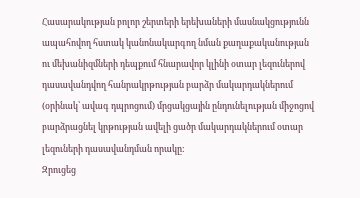Հասարակության բոլոր շերտերի երեխաների մասնակցությունն ապահովող հստակ կանոնակարգող նման քաղաքականության ու մեխանիզմների դեպքում հնարավոր կլինի օտար լեզուներով դասավանդվող հանրակրթության բարձր մակարդակներում (օրինակ՝ ավագ դպրոցում) մրցակցային ընդունելության միջոցով բարձրացնել կրթության ավելի ցածր մակարդակներում օտար լեզուների դասավանդման որակը:
Զրուցեց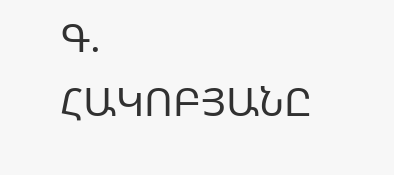Գ. ՀԱԿՈԲՅԱՆԸ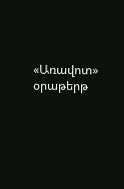«Առավոտ» օրաթերթ